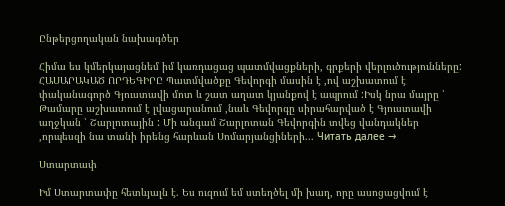Ընթերցողական նախագծեր

Հիմա ես կմերկայացնեմ իմ կառդացաց պատմվացքների, գրքերի վերլուծությունները: ՀԱՍԱՐԱԿԱԾ ՈՐԴԵԳԻՐԸ Պատմվածքը Գեվորգի մասին է ,ով աշխատում է փականագործ Գյուստավի մոտ և շատ աղատ կյանքով է ապրում :Իսկ նրա մայրը ՝ Թամարը աշխատում է լվացարանում ,նաև Գեվորգը սիրահարված է Գյուստավի աղջկան ՝ Շարլոտային : Մի անգամ Շարլոտան Գեվորգին տվեց վանդակներ ,որպեսզի նա տանի իրենց հարևան Սոմարյանցիների... Читать далее →

Ստարտափ

Իմ Ստարտափը հետևյալն է. Ես ուզում եմ ստեղծել մի խաղ, որը ասոցացվում է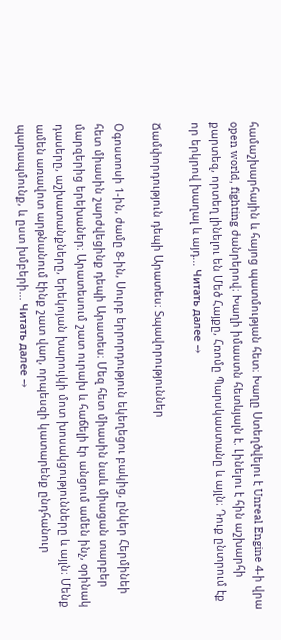համաշխարհային և հայոց պատմության հետ։ Խաղը Ստեղծվելու է Unreal Engine 4-ի վրա open world, fighting ժանրերով։ Խաղի իմաստն հետևյալն է. Լինելու է հին աշխարհի քարտեզ, որտեղ լինելու են Մեծ Հայքը, Հռոմը Պարսկաստանը և այլն։ Դուք ընտրում էք որ երկրով խաղալ և այդ... Читать далее →

Ճամփորդություն դեպի Արատես։ Տպավորություններ

Օգոստոսի 1-ին, ժամը 8-ին, Սուրբ երրորդություն եկեղեցու բակից, ընկեր Հերմինեի հետ միասին շարժվեցինք դեպի Արատես։ Մեզ հետ միասին նաև միացան տարբեր մարզերից երեխաներ։ Արատեսում շատ ուրախ և հաճելի էր անցում ամեն ինչ, օրինակ դասերը, աշխատանքները, երեկոյան խարույկի մոտ խոսակցությունները և այլն։ Մենք ամեն առավոտ արթնանում էինք շատ վաղ, որպեսզի կատարենք ընդհանուր պարապմունք, և ըստ խմբերի... Читать далее →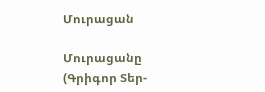Մուրացան

Մուրացանը (Գրիգոր Տեր-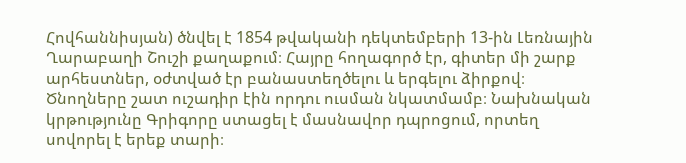Հովհաննիսյան) ծնվել է 1854 թվականի դեկտեմբերի 13-ին Լեռնային Ղարաբաղի Շուշի քաղաքում։ Հայրը հողագործ էր, գիտեր մի շարք արհեստներ, օժտված էր բանաստեղծելու և երգելու ձիրքով։ Ծնողները շատ ուշադիր էին որդու ուսման նկատմամբ։ Նախնական կրթությունը Գրիգորը ստացել է մասնավոր դպրոցում, որտեղ սովորել է երեք տարի։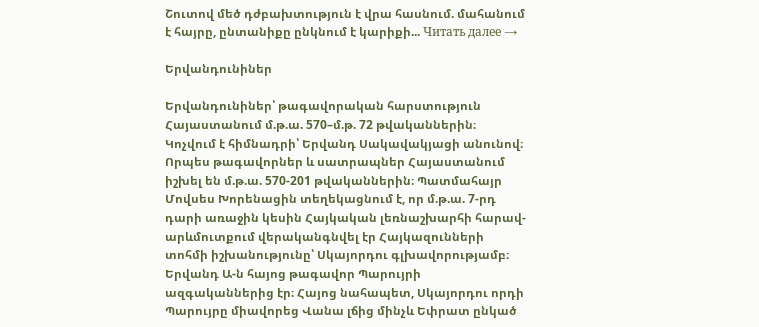Շուտով մեծ դժբախտություն է վրա հասնում. մահանում է հայրը, ընտանիքը ընկնում է կարիքի... Читать далее →

Երվանդունիներ

Երվանդունիներ՝ թագավորական հարստություն Հայաստանում մ.թ.ա. 570–մ.թ. 72 թվականներին։ Կոչվում է հիմնադրի՝ Երվանդ Սակավակյացի անունով։ Որպես թագավորներ և սատրապներ Հայաստանում իշխել են մ.թ.ա. 570-201 թվականներին։ Պատմահայր Մովսես Խորենացին տեղեկացնում է, որ մ.թ.ա. 7-րդ դարի առաջին կեսին Հայկական լեռնաշխարհի հարավ-արևմուտքում վերականգնվել էր Հայկազունների տոհմի իշխանությունը՝ Սկայորդու գլխավորությամբ։ Երվանդ Ա-ն հայոց թագավոր Պարույրի ազգականներից էր։ Հայոց նահապետ, Սկայորդու որդի Պարույրը միավորեց Վանա լճից մինչև Եփրատ ընկած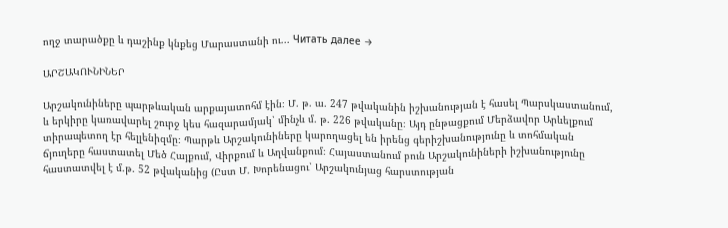ողջ տարածքը և դաշինք կնքեց Մարաստանի ու... Читать далее →

ԱՐՇԱԿՈՒՆԻՆԵՐ

Արշակունիները պարթևական արքայատոհմ էին։ Մ. թ. ա. 247 թվականին իշխանության է հասել Պարսկաստանում, և երկիրը կառավարել շուրջ կես հազարամյակ՝ մինչև մ. թ. 226 թվականը։ Այդ ընթացքում Մերձավոր Արևելքում տիրապետող էր հելլենիզմը։ Պարթև Արշակունիները կարողացել են իրենց գերիշխանությունը և տոհմական ճյուղերը հաստատել Մեծ Հայքում, Վիրքում և Աղվանքում։ Հայաստանում բուն Արշակունիների իշխանությունը հաստատվել է մ.թ. 52 թվականից (Ըստ Մ. Խորենացու՝ Արշակունյաց հարստության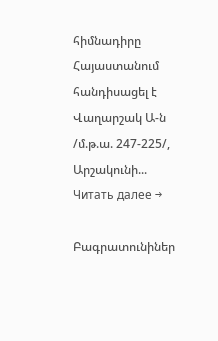հիմնադիրը Հայաստանում հանդիսացել է Վաղարշակ Ա-ն /մ.թ.ա. 247-225/, Արշակունի... Читать далее →

Բագրատունիներ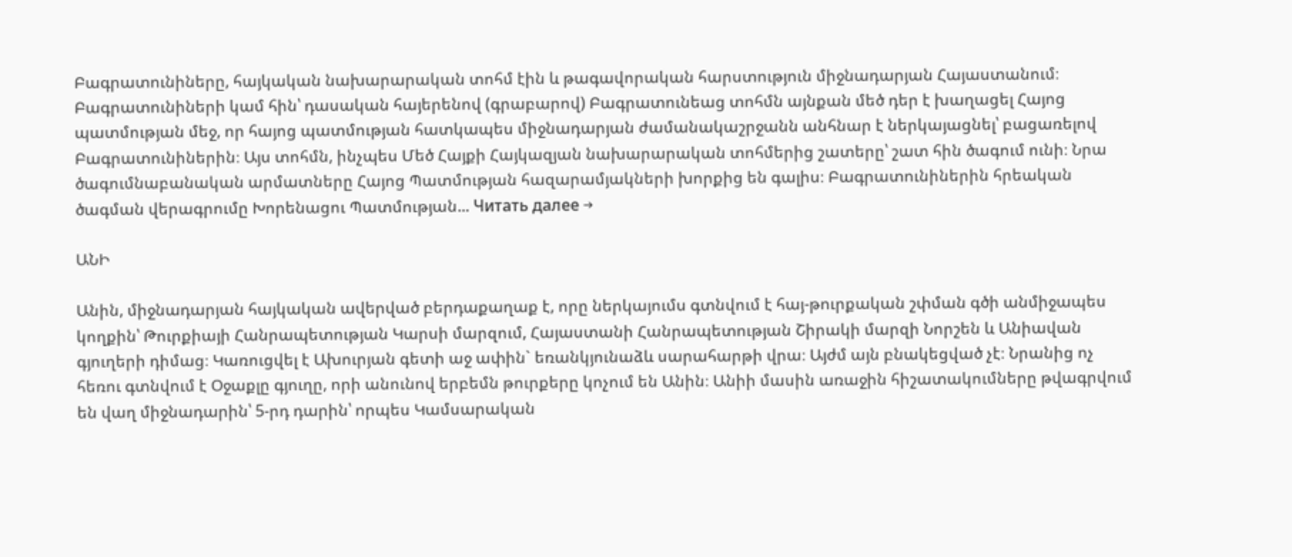Բագրատունիները, հայկական նախարարական տոհմ էին և թագավորական հարստություն միջնադարյան Հայաստանում։ Բագրատունիների կամ հին՝ դասական հայերենով (գրաբարով) Բագրատունեաց տոհմն այնքան մեծ դեր է խաղացել Հայոց պատմության մեջ, որ հայոց պատմության հատկապես միջնադարյան ժամանակաշրջանն անհնար է ներկայացնել՝ բացառելով Բագրատունիներին։ Այս տոհմն, ինչպես Մեծ Հայքի Հայկազյան նախարարական տոհմերից շատերը՝ շատ հին ծագում ունի։ Նրա ծագումնաբանական արմատները Հայոց Պատմության հազարամյակների խորքից են գալիս։ Բագրատունիներին հրեական ծագման վերագրումը Խորենացու Պատմության... Читать далее →

ԱՆԻ

Անին, միջնադարյան հայկական ավերված բերդաքաղաք է, որը ներկայումս գտնվում է հայ-թուրքական շփման գծի անմիջապես կողքին՝ Թուրքիայի Հանրապետության Կարսի մարզում, Հայաստանի Հանրապետության Շիրակի մարզի Նորշեն և Անիավան գյուղերի դիմաց։ Կառուցվել է Ախուրյան գետի աջ ափին` եռանկյունաձև սարահարթի վրա։ Այժմ այն բնակեցված չէ։ Նրանից ոչ հեռու գտնվում է Օջաքլը գյուղը, որի անունով երբեմն թուրքերը կոչում են Անին։ Անիի մասին առաջին հիշատակումները թվագրվում են վաղ միջնադարին՝ 5-րդ դարին՝ որպես Կամսարական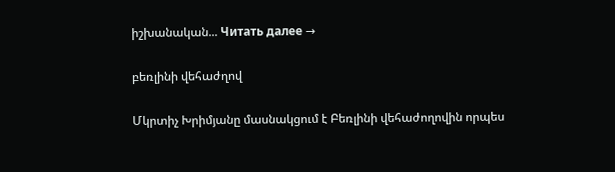իշխանական... Читать далее →

բեռլինի վեհաժղով

Մկրտիչ Խրիմյանը մասնակցում է Բեռլինի վեհաժողովին որպես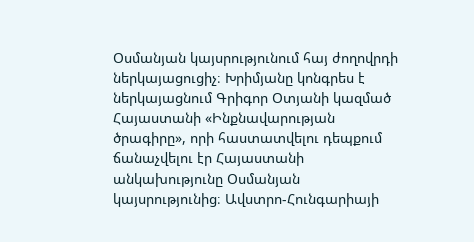Օսմանյան կայսրությունում հայ ժողովրդի ներկայացուցիչ։ Խրիմյանը կոնգրես է ներկայացնում Գրիգոր Օտյանի կազմած Հայաստանի «Ինքնավարության ծրագիրը», որի հաստատվելու դեպքում ճանաչվելու էր Հայաստանի անկախությունը Օսմանյան կայսրությունից։ Ավստրո-Հունգարիայի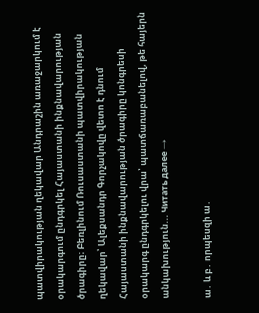պատվիրակության ղեկավար Անդրաշին առաջարկում է օրակարգում ընդգրկել Հայաստանի ինքնավարության ծրագիրը։ Բեռլինում Ռուսաստանի պատվիրակության ղեկավար՝ Ալեքսանդր Գորչակովը վետո է դնում Հայաստանի ինքնավարության ծրագիրը կոնգրեսի օրակարգ ընդգրկելու վրա՝ պատճառաբանելով, թե հայերն անկախություն... Читать далее →

ա․ և բ․ որպեսզի ա․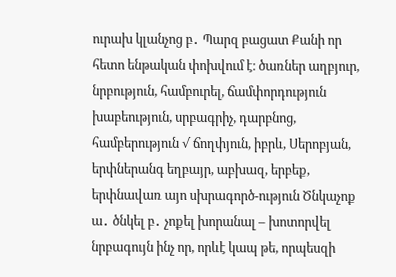ուրախ կլանչոց բ․ Պարզ բացատ Քանի որ հետո ենթական փոխվում է։ ծառներ աղբյուր, նրբություն, համբուրել, ճամփորդություն խաբեություն, սրբագրիչ, դարբնոց, համբերություն √ ճողփյուն, իբրև, Սերոբյան, երփներանգ եղբայր, աբխազ, երբեք, երփնավառ այո սխրագործ-ություն Ծնկաչոք ա․ ծնկել բ․ չոքել խորանալ – խոտորվել նրբագույն ինչ որ, որևէ կապ թե, որպեսզի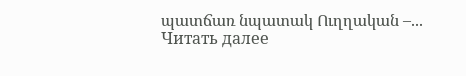պատճառ նպատակ Ուղղական –... Читать далее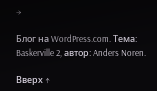→

Блог на WordPress.com. Тема: Baskerville 2, автор: Anders Noren.

Вверх ↑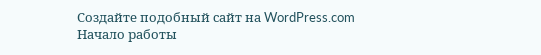Создайте подобный сайт на WordPress.com
Начало работы